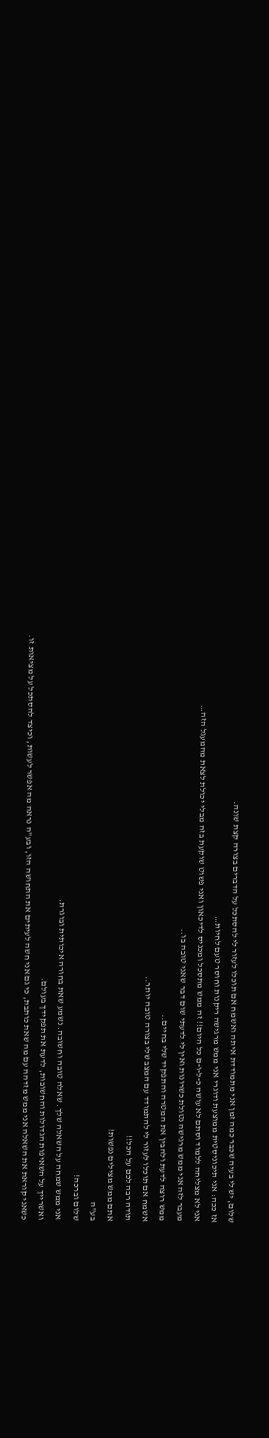שלום, יש לי בעיה שכבר כמה זמן אני מתמודדת איתה ואשמח אם תוכלו לעזור לי להסתכל על הדברים בצורה קצת שונה.
אז ככה: אני תיכוניסטית ממוצעת ודוגרי אני ממש מרגישה ריקנות וחוסר טעם לחיות…
אני לא מצליחה ללמוד וסתם לא עושה כ-ל-ו-ם כל היום!! זה ממש מתסכל ומכניס לדיכאון ואני פשוט שוקעת בזה מבלי יכולת לצאת מהמעגל הזה…
מעבר לזה אני ממש מרגישה נטולת כשרונות ואין לי לדעתי שום דבר שאני טובה בו..
ממש רוצה לדעת ולהבין את המטרה והתפקיד שלי בחיים..
אשמח אם תוכלו לעזור לי להתמודד עם המצב שלי בצורה טובה יותר..
תודה רבה לכם על הכל!!
אתם ממש מצילים נפשות!
בע"ה
שלום וברכה!
אני ממש שמחה על השאלה שלך. שאלה טובה וחשובה. נשמע שאת בחורה איכותית ובוגרת.
ואשרייך על השאיפות הגדולות והחשובות, לדעת את תפקידך בעולם.
כשאני קוראת את השאלה אני ממש מזדהה עם מה שאת כותבת, כי גם אני חשה לעיתים את התחושה הזו, ובע"ה נראה מה אפשר לעשות, וכיצד להסתכל על מציאות זו.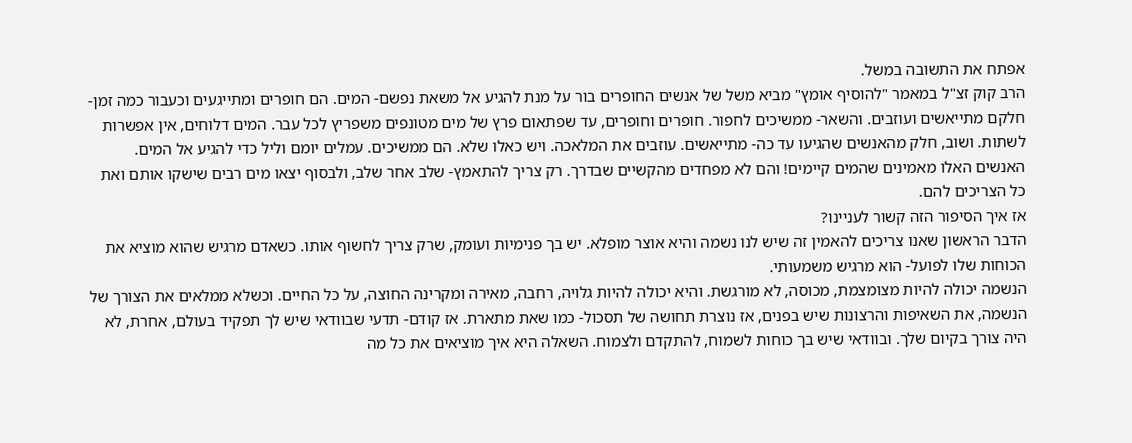אפתח את התשובה במשל.
הרב קוק זצ"ל במאמר "להוסיף אומץ" מביא משל של אנשים החופרים בור על מנת להגיע אל משאת נפשם- המים. הם חופרים ומתייגעים וכעבור כמה זמן- חלקם מתייאשים ועוזבים. והשאר- ממשיכים לחפור. חופרים וחופרים, עד שפתאום פרץ של מים מטונפים משפריץ לכל עבר. המים דלוחים, אין אפשרות לשתות. ושוב, חלק מהאנשים שהגיעו עד כה- מתייאשים. עוזבים את המלאכה. ויש כאלו שלא. הם ממשיכים. עמלים יומם וליל כדי להגיע אל המים.
האנשים האלו מאמינים שהמים קיימים! והם לא מפחדים מהקשיים שבדרך. רק צריך להתאמץ- שלב אחר שלב, ולבסוף יצאו מים רבים שישקו אותם ואת כל הצריכים להם.
אז איך הסיפור הזה קשור לעניינו?
הדבר הראשון שאנו צריכים להאמין זה שיש לנו נשמה והיא אוצר מופלא. יש בך פנימיות ועומק, שרק צריך לחשוף אותו. כשאדם מרגיש שהוא מוציא את הכוחות שלו לפועל- הוא מרגיש משמעותי.
הנשמה יכולה להיות מצומצמת, מכוסה, לא מורגשת. והיא יכולה להיות גלויה, רחבה, מאירה ומקרינה החוצה, על כל החיים. וכשלא ממלאים את הצורך של הנשמה, את השאיפות והרצונות שיש בפנים, אז נוצרת תחושה של תסכול- כמו שאת מתארת. אז קודם- תדעי שבוודאי שיש לך תפקיד בעולם, אחרת, לא היה צורך בקיום שלך. ובוודאי שיש בך כוחות לשמוח, להתקדם ולצמוח. השאלה היא איך מוציאים את כל מה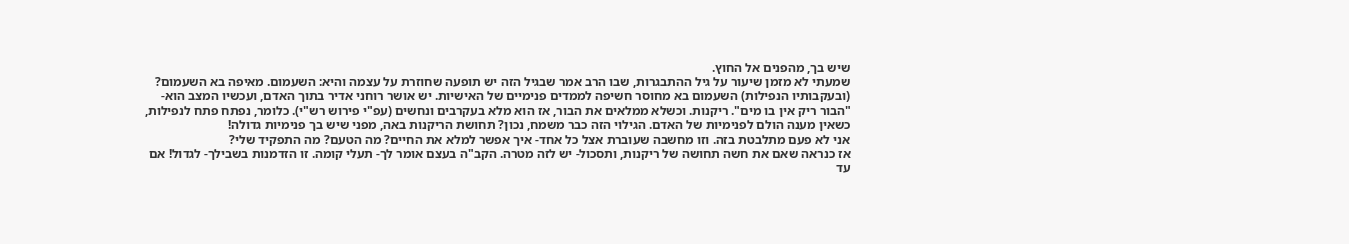שיש בך, מהפנים אל החוץ.
שמעתי לא מזמן שיעור על גיל ההתבגרות, שבו הרב אמר שבגיל הזה יש תופעה שחוזרת על עצמה והיא: השעמום. מאיפה בא השעמום? (ובעקבותיו הנפילות) השעמום בא מחוסר חשיפה לממדים פנימיים של האישיות. יש אושר רוחני אדיר בתוך האדם, ועכשיו המצב הוא- "הבור ריק אין בו מים". ריקנות. וכשלא ממלאים את הבור, אז הוא מלא בעקרבים ונחשים (עפ"י פירוש רש"י). כלומר, נפתח פתח לנפילות, כשאין מענה הולם לפנימיות של האדם. הגילוי הזה כבר משמח, נכון? תחושת הריקנות באה, מפני שיש בך פנימיות גדולה!
אני לא פעם מתלבטת בזה. וזו מחשבה שעוברת אצל כל אחד- איך אפשר למלא את החיים? מה הטעם? מה התפקיד שלי?
אז כנראה שאם את חשה תחושה של ריקנות, ותסכול- יש לזה מטרה. הקב"ה בעצם אומר לך- תעלי קומה. זו הזדמנות בשבילך- לגדול! אם עד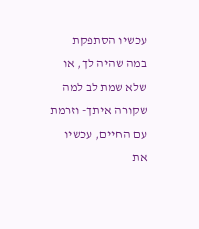עכשיו הסתפקת במה שהיה לך, או שלא שמת לב למה שקורה איתך- וזרמת עם החיים, עכשיו את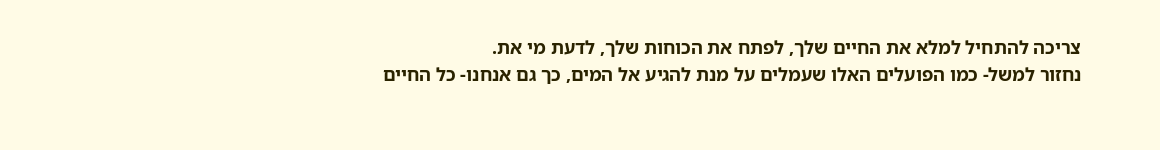צריכה להתחיל למלא את החיים שלך, לפתח את הכוחות שלך, לדעת מי את.
נחזור למשל- כמו הפועלים האלו שעמלים על מנת להגיע אל המים, כך גם אנחנו- כל החיים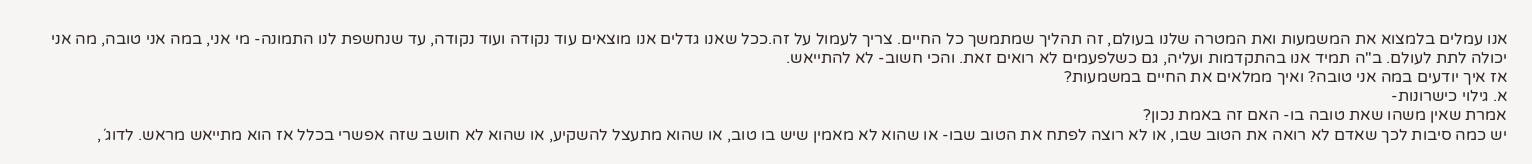אנו עמלים בלמצוא את המשמעות ואת המטרה שלנו בעולם, זה תהליך שמתמשך כל החיים. צריך לעמול על זה.ככל שאנו גדלים אנו מוצאים עוד נקודה ועוד נקודה, עד שנחשפת לנו התמונה- מי אני, במה אני טובה, מה אני יכולה לתת לעולם. ב"ה תמיד אנו בהתקדמות ועליה, גם כשלפעמים לא רואים זאת. והכי חשוב- לא להתייאש.
אז איך יודעים במה אני טובה? ואיך ממלאים את החיים במשמעות?
א. גילוי כישרונות-
אמרת שאין משהו שאת טובה בו- האם זה באמת נכון?
יש כמה סיבות לכך שאדם לא רואה את הטוב שבו, או לא רוצה לפתח את הטוב שבו- או שהוא לא מאמין שיש בו טוב, או שהוא מתעצל להשקיע, או שהוא לא חושב שזה אפשרי בכלל אז הוא מתייאש מראש. לדוג´,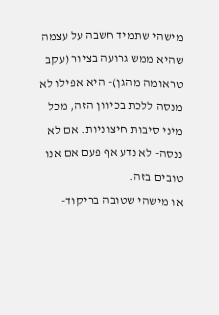מישהי שתמיד חשבה על עצמה שהיא ממש גרועה בציור (עקב טראומה מהגן)- היא אפילו לא מנסה ללכת בכיוון הזה, מכל מיני סיבות חיצוניות. אם לא ננסה- לא נדע אף פעם אם אנו טובים בזה.
או מישהי שטובה בריקוד-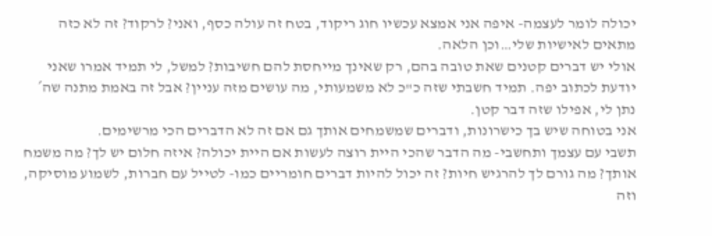יכולה לומר לעצמה- איפה אני אמצא עכשיו חוג ריקוד, בטח זה עולה כסף, ואני? לרקוד? זה לא כזה מתאים לאישיות שלי…וכן הלאה.
אולי יש דברים קטנים שאת טובה בהם, רק שאינך מייחסת להם חשיבות? למשל, לי תמיד אמרו שאני יודעת לכתוב יפה. תמיד חשבתי שזה כ"כ לא משמעותי, מה עושים מזה עניין? אבל זה באמת מתנה שה´ נתן לי, אפילו שזה דבר קטן.
אני בטוחה שיש בך כישרונות, ודברים שמשמחים אותך גם אם זה לא הדברים הכי מרשימים.
תשבי עם עצמך ותחשבי- מה הדבר שהכי היית רוצה לעשות אם היית יכולה? איזה חלום יש לך? מה משמח אותך? מה גורם לך להרגיש חיות? זה יכול להיות דברים חומריים כמו- לטייל עם חברות, לשמוע מוסיקה, וזה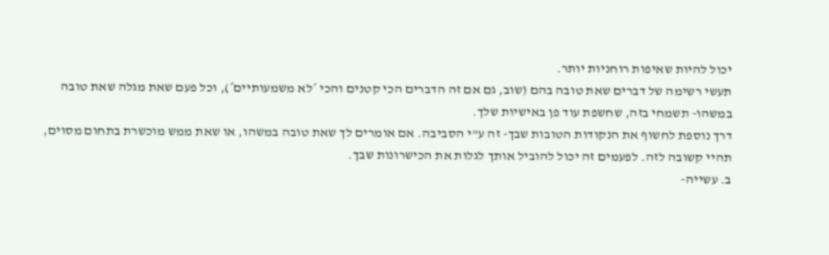יכול להיות שאיפות רוחניות יותר.
תעשי רשימה של דברים שאת טובה בהם (שוב, גם אם זה הדברים הכי קטנים והכי ´לא משמעותיים´), וכל פעם שאת מגלה שאת טובה במשהו- תשמחי בזה, שחשפת עוד פן באישיות שלך.
דרך נוספת לחשוף את הנקודות הטובות שבך- זה ע"י הסביבה. אם אומרים לך שאת טובה במשהו, או שאת ממש מוכשרת בתחום מסוים, תהיי קשובה לזה. לפעמים זה יכול להוביל אותך לגלות את הכישרונות שבך.
ב. עשייה-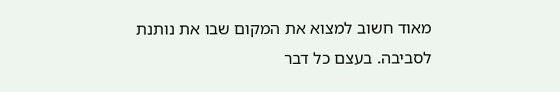מאוד חשוב למצוא את המקום שבו את נותנת לסביבה. בעצם כל דבר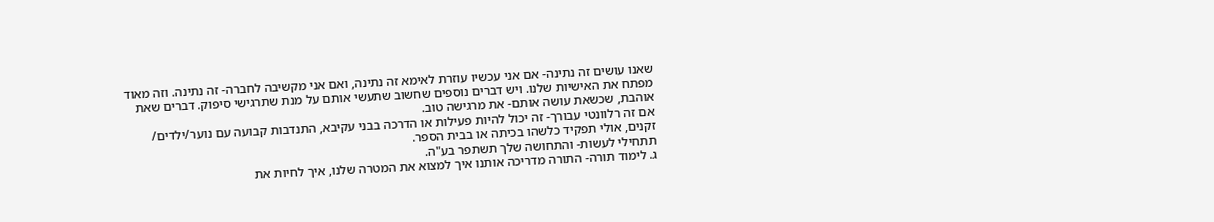שאנו עושים זה נתינה- אם אני עכשיו עוזרת לאימא זה נתינה, ואם אני מקשיבה לחברה- זה נתינה. וזה מאוד מפתח את האישיות שלנו. ויש דברים נוספים שחשוב שתעשי אותם על מנת שתרגישי סיפוק. דברים שאת אוהבת, שכשאת עושה אותם- את מרגישה טוב.
אם זה רלוונטי עבורך- זה יכול להיות פעילות או הדרכה בבני עקיבא, התנדבות קבועה עם נוער/ילדים/ זקנים, אולי תפקיד כלשהו בכיתה או בבית הספר.
תתחילי לעשות- והתחושה שלך תשתפר בע"ה.
ג. לימוד תורה- התורה מדריכה אותנו איך למצוא את המטרה שלנו, איך לחיות את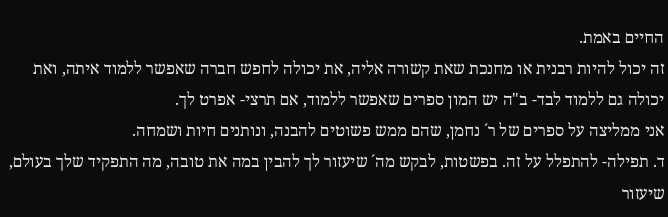החיים באמת.
זה יכול להיות רבנית או מחנכת שאת קשורה אליה, את יכולה לחפש חברה שאפשר ללמוד איתה, ואת יכולה גם ללמוד לבד- ב"ה יש המון ספרים שאפשר ללמוד, אם תרצי- אפרט לך.
אני ממליצה על ספרים של ר´ נחמן, שהם ממש פשוטים להבנה, ונותנים חיות ושמחה.
ד. תפילה- להתפלל על זה. בפשטות, לבקש מה´ שיעזור לך להבין במה את טובה, מה התפקיד שלך בעולם, שיעזור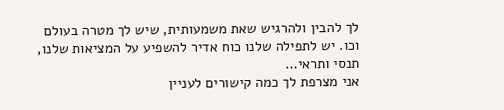לך להבין ולהרגיש שאת משמעותית, שיש לך מטרה בעולם וכו. יש לתפילה שלנו כוח אדיר להשפיע על המציאות שלנו, תנסי ותראי…
אני מצרפת לך כמה קישורים לעניין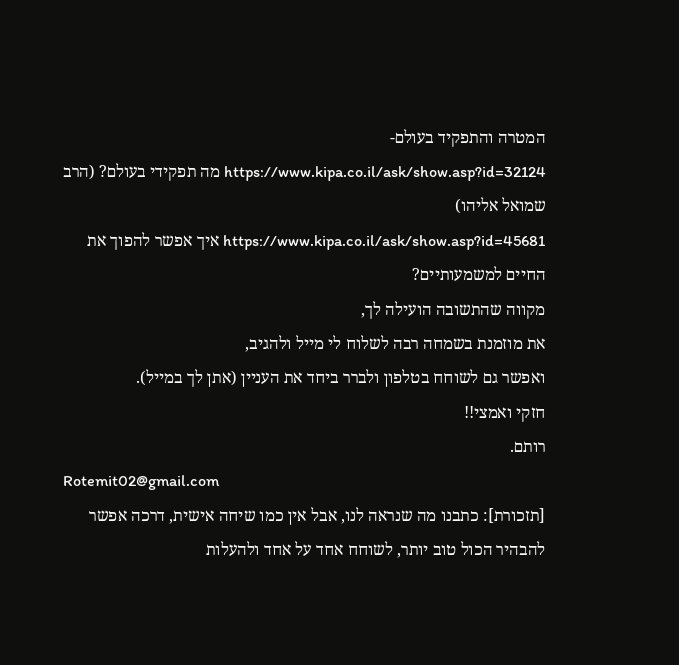המטרה והתפקיד בעולם-
https://www.kipa.co.il/ask/show.asp?id=32124 מה תפקידי בעולם? (הרב שמואל אליהו)
https://www.kipa.co.il/ask/show.asp?id=45681 איך אפשר להפוך את החיים למשמעותיים?
מקווה שהתשובה הועילה לך,
את מוזמנת בשמחה רבה לשלוח לי מייל ולהגיב,
ואפשר גם לשוחח בטלפון ולברר ביחד את העניין (אתן לך במייל).
חזקי ואמצי!!
רותם.
Rotemit02@gmail.com
[תזכורת]: כתבנו מה שנראה לנו, אבל אין כמו שיחה אישית, דרכה אפשר להבהיר הכול טוב יותר, לשוחח אחד על אחד ולהעלות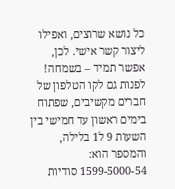כל נושא שרוצים, ואפילו ליצור קשר אישי. לכן, אפשר תמיד – בשמחה! לפנות גם לקו הטלפון של חברים מקשיבים, שפתוח בימים ראשון עד חמישי בין השעות 9 ל1 בלילה, והמספר הוא: 1599-5000-54 סודיות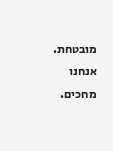מובטחת. אנחנו מחכים.